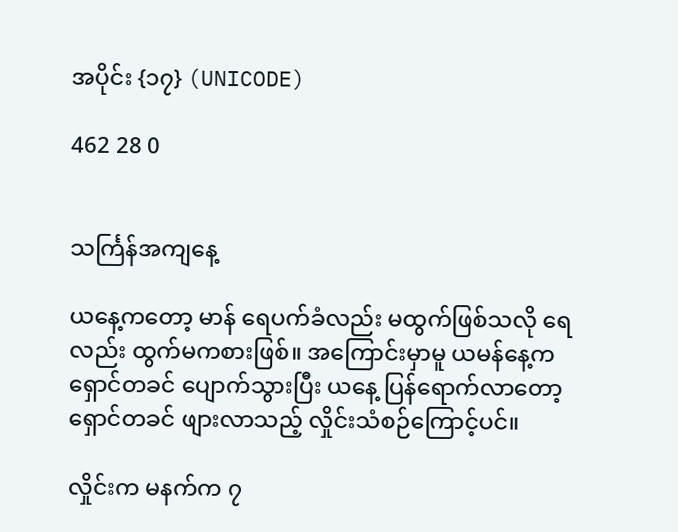အပိုင်း {၁၇} (UNICODE)

462 28 0


သင်္ကြန်အကျနေ့

ယနေ့ကတော့ မာန် ရေပက်ခံလည်း မထွက်ဖြစ်သလို ရေလည်း ထွက်မကစားဖြစ်။ အကြောင်းမှာမူ ယမန်နေ့က ရှောင်တခင် ပျောက်သွားပြီး ယနေ့ ပြန်ရောက်လာတော့ ရှောင်တခင် ဖျားလာသည့် လှိုင်းသံစဉ်ကြောင့်ပင်။

လှိုင်းက မနက်က ၇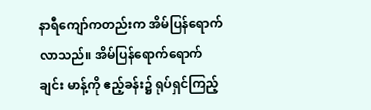နာရီကျော်ကတည်းက အိမ်ပြန်ရောက်လာသည်။ အိမ်ပြန်ရောက်ရောက်ချင်း မာန့်ကို ဧည့်ခန်း၌ ရုပ်ရှင်ကြည့်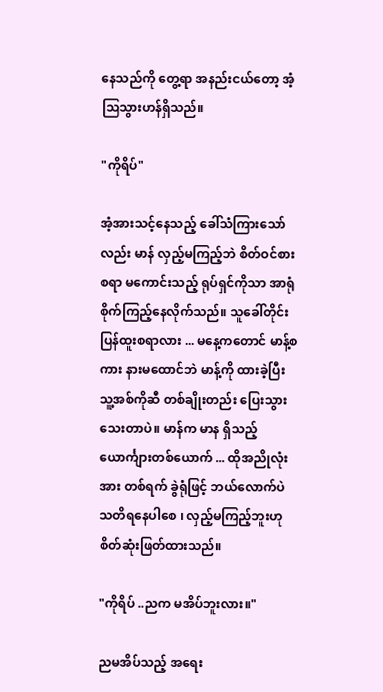နေသည်ကို တွေ့ရာ အနည်းငယ်တော့ အံ့ဩသွားဟန်ရှိသည်။

"ကိုရိပ်"

အံ့အားသင့်နေသည့် ခေါ်သံကြားသော်လည်း မာန် လှည့်မကြည့်ဘဲ စိတ်ဝင်စားစရာ မကောင်းသည့် ရုပ်ရှင်ကိုသာ အာရုံစိုက်ကြည့်နေလိုက်သည်။ သူခေါ်တိုင်း ပြန်ထူးစရာလား ... မနေ့ကတောင် မာန့်စကား နားမထောင်ဘဲ မာန့်ကို ထားခဲ့ပြီး သူ့အစ်ကိုဆီ တစ်ချိုးတည်း ပြေးသွားသေးတာပဲ။ မာန်က မာန ရှိသည့် ယောင်္ကျားတစ်ယောက် ... ထိုအညိုလုံးအား တစ်ရက် ခွဲရုံဖြင့် ဘယ်လောက်ပဲ သတိရနေပါစေ ၊ လှည့်မကြည့်ဘူးဟု စိတ်ဆုံးဖြတ်ထားသည်။

"ကိုရိပ် ..ညက မအိပ်ဘူးလား။"

ညမအိပ်သည့် အရေး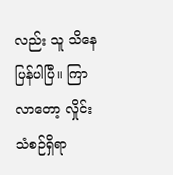လည်း သူ သိနေပြန်ပါပြီ။ ကြာလာတော့ လှိုင်းသံစဉ်ရှိရာ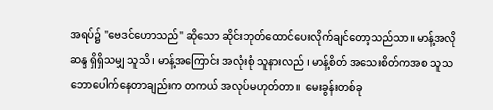အရပ်၌ "ဗေဒင်ဟောသည်" ဆိုသော ဆိုင်းဘုတ်ထောင်ပေးလိုက်ချင်တော့သည်သာ။ မာန့်အလိုဆန္ဒ ရှိရှိသမျှ သူသိ ၊ မာန့်အကြောင်း အလုံးစုံ သူနားလည် ၊ မာန့်စိတ် အသေးစိတ်ကအစ သူသဘောပေါက်နေတာချည်းက တကယ် အလုပ်မဟုတ်တာ။  မေးခွန်းတစ်ခု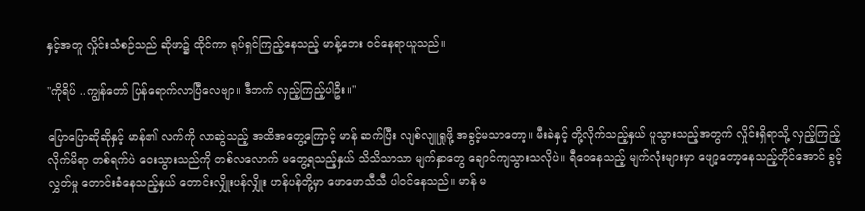နှင့်အတူ လှိုင်းသံစဉ်သည် ဆိုဖာ၌ ထိုင်ကာ ရုပ်ရှင်ကြည့်နေသည့် မာန့်ဘေး ဝင်နေရာယူသည်။

"ကိုရိပ် ..ကျွန်တော် ပြန်ရောက်လာပြီလေဗျာ။ ဒီဘက် လှည့်ကြည့်ပါဦး။"

ပြောပြောဆိုဆိုနှင့် မာန်၏ လက်ကို လာဆွဲသည့် အထိအတွေ့ကြောင့် မာန် ဆက်ပြီး လျစ်လျူရှုဖို့ အခွင့်မသာတော့။ မီးခဲနှင့် တို့လိုက်သည့်နှယ် ပူသွားသည့်အတွက် လှိုင်းရှိရာသို့ လှည့်ကြည့်လိုက်မိရာ တစ်ရက်ပဲ ဝေးသွားသည်ကို တစ်လလောက် မတွေ့ရသည့်နှယ် သိသိသာသာ မျက်နှာတွေ ချောင်ကျသွားသလိုပဲ။ ရီဝေနေသည့် မျက်လုံးများမှာ ဖျော့တော့နေသည့်တိုင်အောင် ခွင့်လွှတ်မှု တောင်းခံနေသည့်နှယ် တောင်းလျှိုးပန်လျှိုး ဟန်ပန်တို့မှာ ဖောဖောသီသီ ပါဝင်နေသည်။ မာန် မ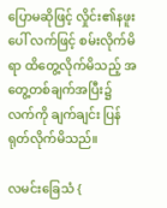ပြောမဆိုဖြင့် လှိုင်း၏နဖူးပေါ် လက်ဖြင့် စမ်းလိုက်မိရာ ထိတွေ့လိုက်မိသည့် အတွေ့တစ်ချက်အပြီး၌ လက်ကို ချက်ချင်း ပြန်ရုတ်လိုက်မိသည်။

လမင်းခြေသံ {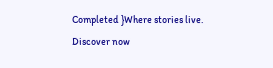Completed }Where stories live. Discover now